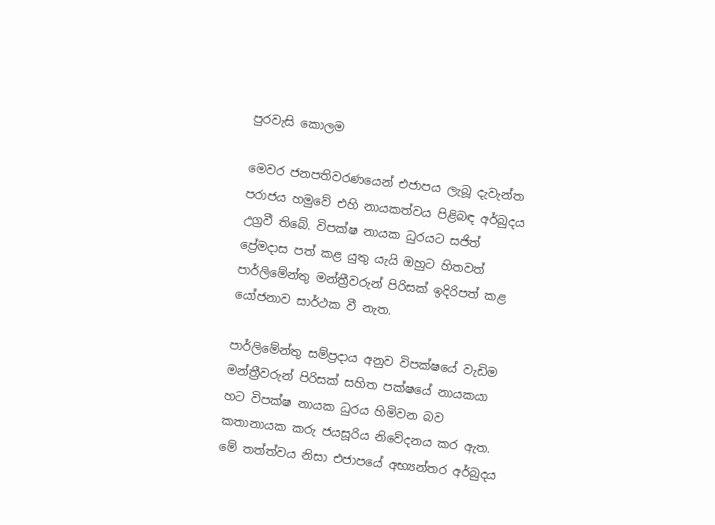පුරවැසි කොලම

මෙවර ජනපතිවරණයෙන් එජාපය ලැබූ දැවැන්ත පරාජය හමුවේ එහි නායකත්වය පිළිබඳ අර්බුදය උග්‍රවී තිබේ. විපක්ෂ නායක ධුරයට සජිත් ප්‍රේමදාස පත් කළ යුතු යැයි ඔහුට හිතවත් පාර්ලිමේන්තු මන්ත්‍රීවරුන් පිරිසක් ඉදිරිපත් කළ යෝජනාව සාර්ථක වී නැත.

පාර්ලිමේන්තු සම්ප්‍රදාය අනුව විපක්ෂයේ වැඩිම මන්ත්‍රීවරුන් පිරිසක් සහිත පක්ෂයේ නායකයා හට විපක්ෂ නායක ධුරය හිමිවන බව කතානායක කරු ජයසූරිය නිවේදනය කර ඇත. මේ තත්ත්වය නිසා එජාපයේ අභ්‍යන්තර අර්බුදය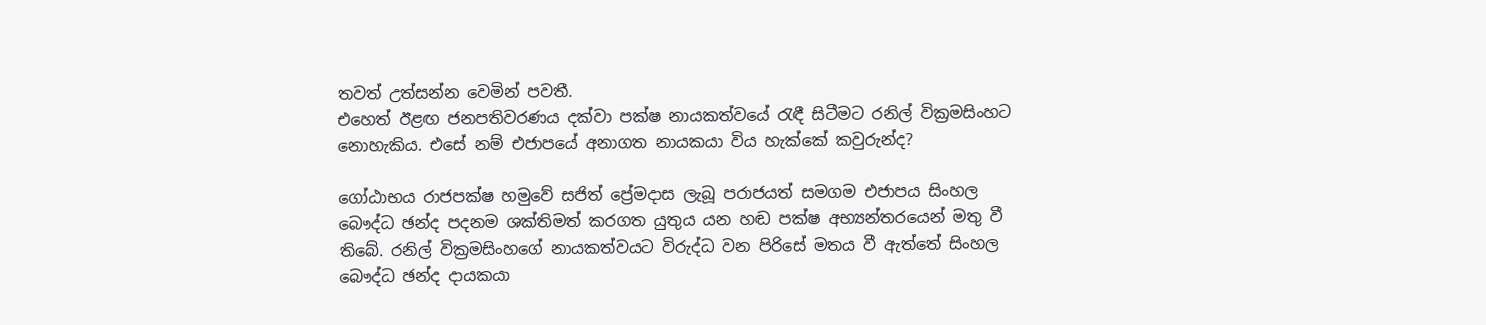තවත් උත්සන්න වෙමින් පවතී.
එහෙත් ඊළඟ ජනපතිවරණය දක්වා පක්ෂ නායකත්වයේ රැඳී සිටීමට රනිල් වික්‍රමසිංහට නොහැකිය. එසේ නම් එජාපයේ අනාගත නායකයා විය හැක්කේ කවුරුන්ද?

ගෝඨාභය රාජපක්ෂ හමුවේ සජිත් ප්‍රේමදාස ලැබූ පරාජයත් සමගම එජාපය සිංහල බෞද්ධ ඡන්ද පදනම ශක්තිමත් කරගත යුතුය යන හඬ පක්ෂ අභ්‍යන්තරයෙන් මතු වී තිබේ. රනිල් වික්‍රමසිංහගේ නායකත්වයට විරුද්ධ වන පිරිසේ මතය වී ඇත්තේ සිංහල බෞද්ධ ඡන්ද දායකයා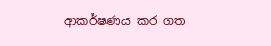ආකර්ෂණය කර ගත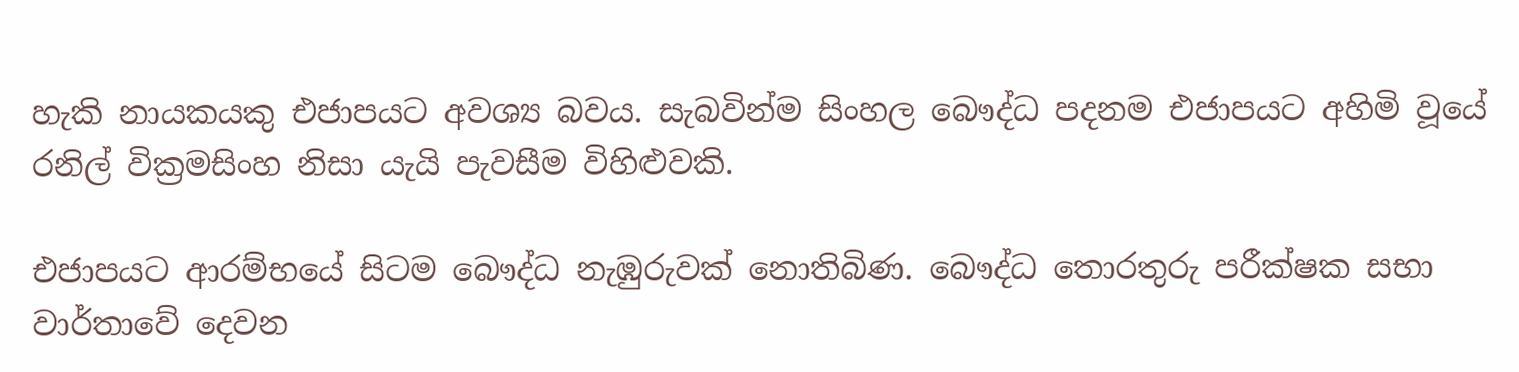හැකි නායකයකු එජාපයට අවශ්‍ය බවය. සැබවින්ම සිංහල බෞද්ධ පදනම එජාපයට අහිමි වූයේ රනිල් වික්‍රමසිංහ නිසා යැයි පැවසීම විහිළුවකි.

එජාපයට ආරම්භයේ සිටම බෞද්ධ නැඹුරුවක් නොතිබිණ. බෞද්ධ තොරතුරු පරීක්ෂක සභා වාර්තාවේ දෙවන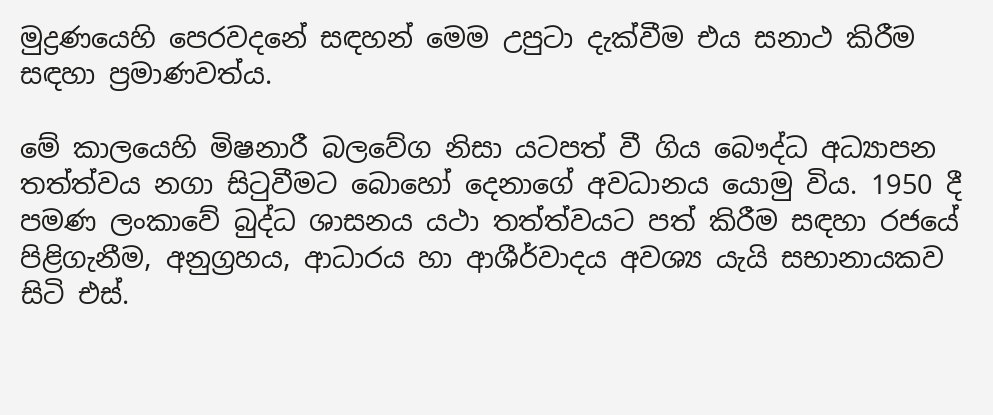මුද්‍රණයෙහි පෙරවදනේ සඳහන් මෙම උපුටා දැක්වීම එය සනාථ කිරීම සඳහා ප්‍රමාණවත්ය.

මේ කාලයෙහි මිෂනාරී බලවේග නිසා යටපත් වී ගිය බෞද්ධ අධ්‍යාපන තත්ත්වය නගා සිටුවීමට බොහෝ දෙනාගේ අවධානය යොමු විය. 1950 දී පමණ ලංකාවේ බුද්ධ ශාසනය යථා තත්ත්වයට පත් කිරීම සඳහා රජයේ පිළිගැනීම, අනුග්‍රහය, ආධාරය හා ආශීර්වාදය අවශ්‍ය යැයි සභානායකව සිටි එස්.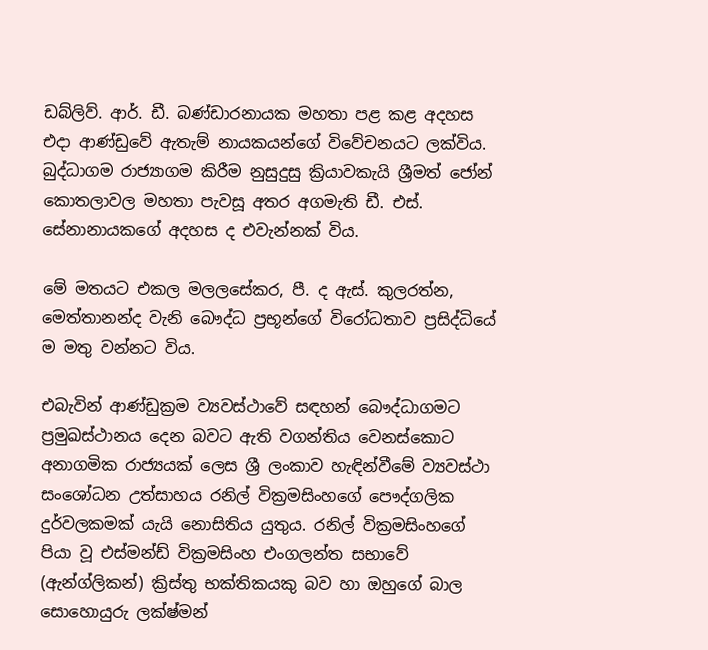ඩබ්ලිව්. ආර්. ඩී. බණ්ඩාරනායක මහතා පළ කළ අදහස එදා ආණ්ඩුවේ ඇතැම් නායකයන්ගේ විවේචනයට ලක්විය. බුද්ධාගම රාජ්‍යාගම කිරීම නුසුදුසු ක්‍රියාවකැයි ශ්‍රීමත් ජෝන් කොතලාවල මහතා පැවසූ අතර අගමැති ඩී. එස්. සේනානායකගේ අදහස ද එවැන්නක් විය.

මේ මතයට එකල මලලසේකර, පී. ද ඇස්. කුලරත්න, මෙත්තානන්ද වැනි බෞද්ධ ප්‍රභූන්ගේ විරෝධතාව ප්‍රසිද්ධියේ ම මතු වන්නට විය.

එබැවින් ආණ්ඩුක්‍රම ව්‍යවස්ථාවේ සඳහන් බෞද්ධාගමට ප්‍රමුඛස්ථානය දෙන බවට ඇති වගන්තිය වෙනස්කොට අනාගමික රාජ්‍යයක් ලෙස ශ්‍රී ලංකාව හැඳින්වීමේ ව්‍යවස්ථා සංශෝධන උත්සාහය රනිල් වික්‍රමසිංහගේ පෞද්ගලික දුර්වලකමක් යැයි නොසිතිය යුතුය. රනිල් වික්‍රමසිංහගේ පියා වූ එස්මන්ඩ් වික්‍රමසිංහ එංගලන්ත සභාවේ (ඇන්ග්ලිකන්) ක්‍රිස්තු භක්තිකයකු බව හා ඔහුගේ බාල සොහොයුරු ලක්ෂ්මන්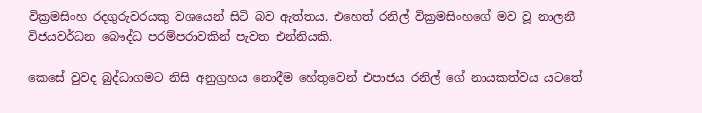වික්‍රමසිංහ රදගුරුවරයකු වශයෙන් සිටි බව ඇත්තය. එහෙත් රනිල් වික්‍රමසිංහගේ මව වූ නාලනී විජයවර්ධන බෞද්ධ පරම්පරාවකින් පැවත එන්නියකි.

කෙසේ වුවද බුද්ධාගමට නිසි අනුග්‍රහය නොදීම හේතුවෙන් එපාජය රනිල් ගේ නායකත්වය යටතේ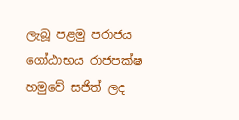ලැබූ පළමු පරාජය ගෝඨාභය රාජපක්ෂ හමුවේ සජිත් ලද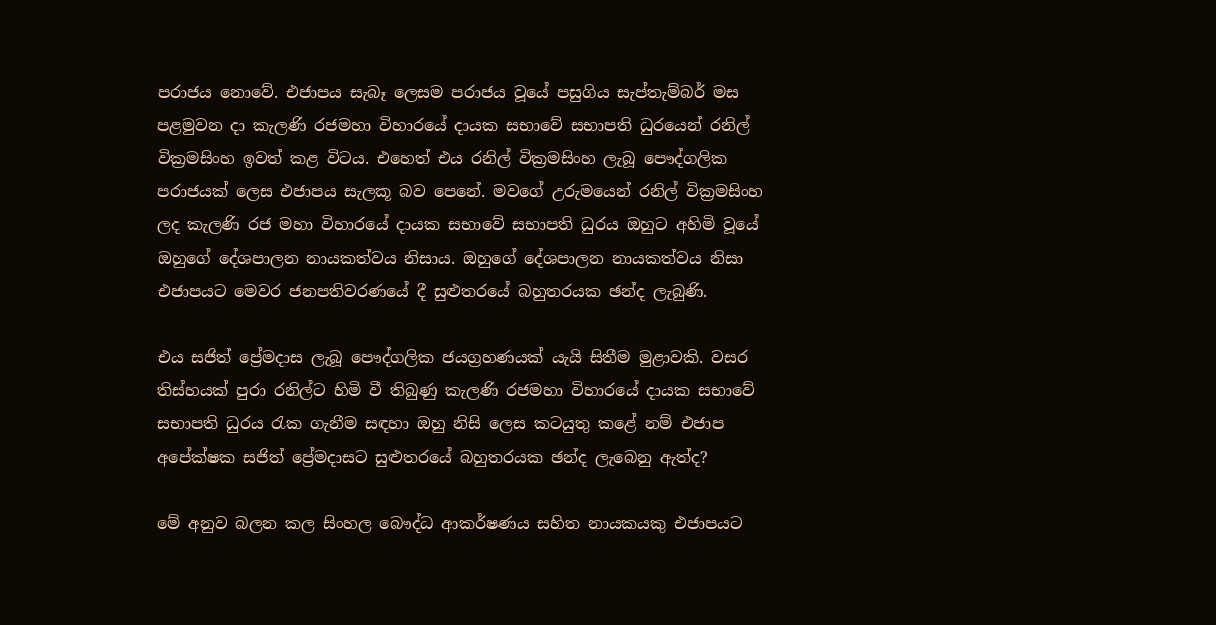පරාජය නොවේ. එජාපය සැබෑ ලෙසම පරාජය වූයේ පසුගිය සැප්තැම්බර් මස පළමුවන දා කැලණි රජමහා විහාරයේ දායක සභාවේ සභාපති ධුරයෙන් රනිල් වික්‍රමසිංහ ඉවත් කළ විටය. එහෙත් එය රනිල් වික්‍රමසිංහ ලැබූ පෞද්ගලික පරාජයක් ලෙස එජාපය සැලකූ බව පෙනේ. මවගේ උරුමයෙන් රනිල් වික්‍රමසිංහ ලද කැලණි රජ මහා විහාරයේ දායක සභාවේ සභාපති ධුරය ඔහුට අහිමි වූයේ ඔහුගේ දේශපාලන නායකත්වය නිසාය. ඔහුගේ දේශපාලන නායකත්වය නිසා එජාපයට මෙවර ජනපතිවරණයේ දී සුළුතරයේ බහුතරයක ඡන්ද ලැබුණි.

එය සජිත් ප්‍රේමදාස ලැබූ පෞද්ගලික ජයග්‍රහණයක් යැයි සිතීම මුළාවකි. වසර තිස්හයක් පුරා රනිල්ට හිමි වී තිබුණු කැලණි රජමහා විහාරයේ දායක සභාවේ සභාපති ධුරය රැක ගැනීම සඳහා ඔහු නිසි ලෙස කටයුතු කළේ නම් එජාප අපේක්ෂක සජිත් ප්‍රේමදාසට සුළුතරයේ බහුතරයක ඡන්ද ලැබෙනු ඇත්ද?

මේ අනුව බලන කල සිංහල බෞද්ධ ආකර්ෂණය සහිත නායකයකු එජාපයට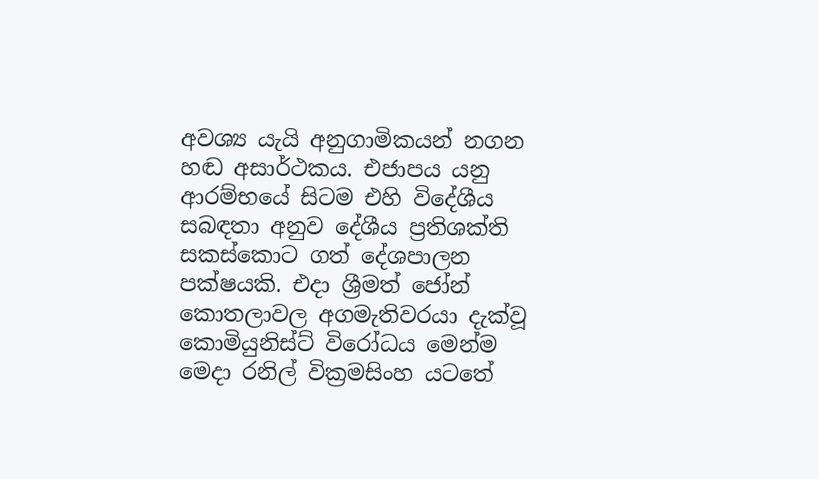අවශ්‍ය යැයි අනුගාමිකයන් නගන හඬ අසාර්ථකය. එජාපය යනු ආරම්භයේ සිටම එහි විදේශීය සබඳතා අනුව දේශීය ප්‍රතිශක්ති සකස්කොට ගත් දේශපාලන පක්ෂයකි. එදා ශ්‍රීමත් ජෝන් කොතලාවල අගමැතිවරයා දැක්වූ කොමියුනිස්ට් විරෝධය මෙන්ම මෙදා රනිල් වික්‍රමසිංහ යටතේ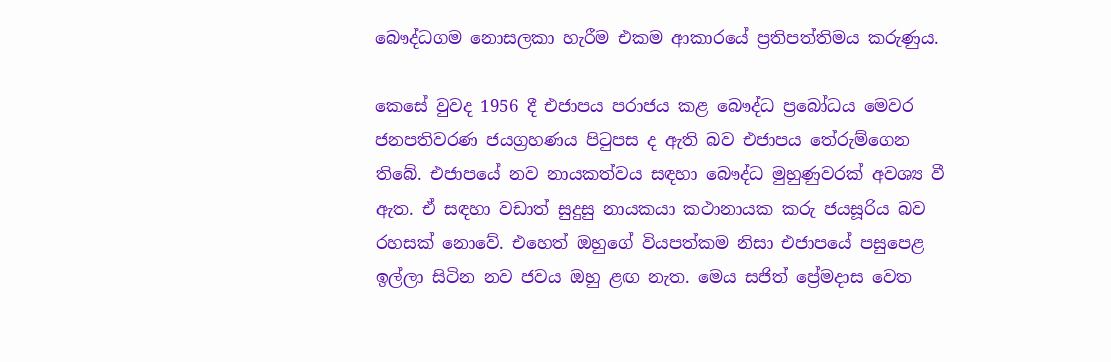බෞද්ධගම නොසලකා හැරීම එකම ආකාරයේ ප්‍රතිපත්තිමය කරුණුය.

කෙසේ වුවද 1956 දී එජාපය පරාජය කළ බෞද්ධ ප්‍රබෝධය මෙවර ජනපතිවරණ ජයග්‍රහණය පිටුපස ද ඇති බව එජාපය තේරුම්ගෙන තිබේ. එජාපයේ නව නායකත්වය සඳහා බෞද්ධ මුහුණුවරක් අවශ්‍ය වී ඇත. ඒ සඳහා වඩාත් සුදුසු නායකයා කථානායක කරු ජයසූරිය බව රහසක් නොවේ. එහෙත් ඔහුගේ වියපත්කම නිසා එජාපයේ පසුපෙළ ඉල්ලා සිටින නව ජවය ඔහු ළඟ නැත. මෙය සජිත් ප්‍රේමදාස වෙත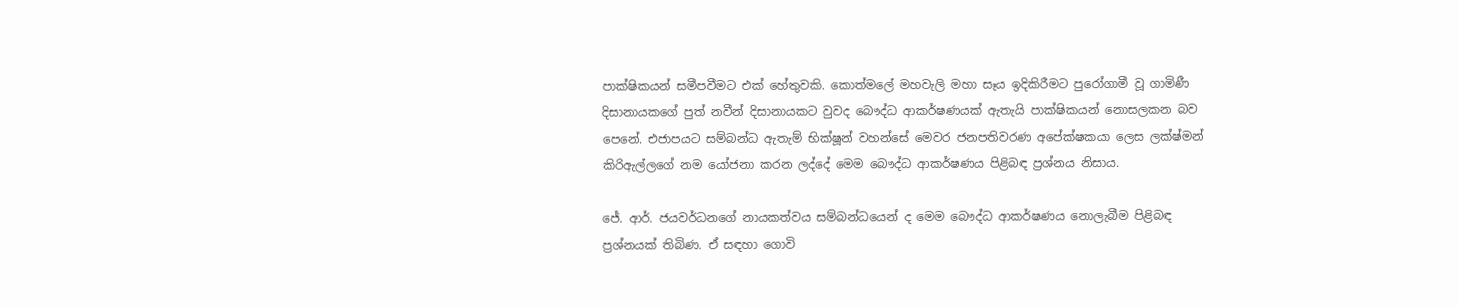පාක්ෂිකයන් සමීපවීමට එක් හේතුවකි. කොත්මලේ මහවැලි මහා සෑය ඉදිකිරීමට පුරෝගාමී වූ ගාමිණී දිසානායකගේ පුත් නවීන් දිසානායකට වුවද බෞද්ධ ආකර්ෂණයක් ඇතැයි පාක්ෂිකයන් නොසලකන බව පෙනේ. එජාපයට සම්බන්ධ ඇතැම් භික්ෂූන් වහන්සේ මෙවර ජනපතිවරණ අපේක්ෂකයා ලෙස ලක්ෂ්මන් කිරිඇල්ලගේ නම යෝජනා කරන ලද්දේ මෙම බෞද්ධ ආකර්ෂණය පිළිබඳ ප්‍රශ්නය නිසාය.

ජේ. ආර්. ජයවර්ධනගේ නායකත්වය සම්බන්ධයෙන් ද මෙම බෞද්ධ ආකර්ෂණය නොලැබීම පිළිබඳ ප්‍රශ්නයක් තිබිණ. ඒ සඳහා ගොවි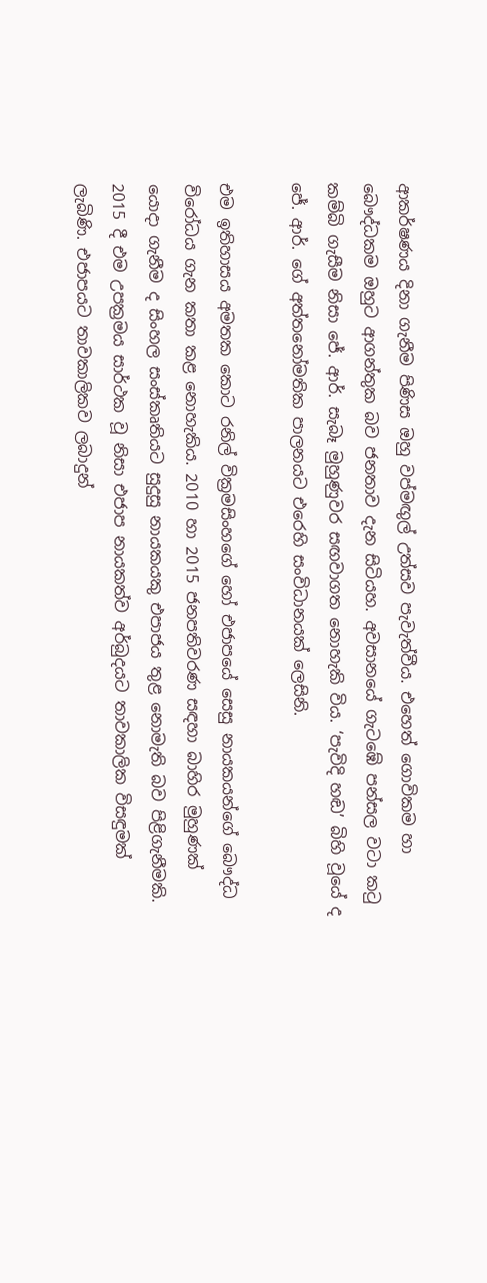ආකර්ෂණය දිනා ගැනීම පිණිස ඔහු වප්මඟුල් උත්සව පැවැත්වීය. එහෙත් ගොවිකම හා බෞද්ධකම ඔහුට ආගන්තුක බව ජනතාව දැන සිටියහ. අවසානයේ ගැටඹේ පන්සල වටා කටු කම්බි ගැසීම නිසා ජේ. ආර්. සැබෑ මුහුණුවර සඟවාගත නොහැකි විය. ‘පැවිදි හඬ’ බිහි වූයේ ද ජේ. ආර්. ගේ අත්තනෝමතික පාලනයට එරෙහි සංවිධානයක් ලෙසිනි.

එම ඉතිහාසය අමතක කොට රනිල් වික්‍රමසිංහගේ හෝ එජාපයේ සෙසු නායකයන්ගේ බෞද්ධ විරෝධය ගැන කතා කළ නොහැකිය. 2010 හා 2015 ජනපතිවරණ සඳහා බාහිර මුහුණක් යොදා ගැනීම ද සිංහල සංස්කෘතියට සුදුසු නායකයකු එපාජය තුළ නොමැති බව පිළිගැනීමකි. 2015 දී එම උපක්‍රමය සාර්ථක වූ නිසා එජාප නායකත්ව අර්බුදයට තාවකාලික විසඳුමක් ලැබිණි. එජාපයට තාවකාලිකව ලබාදුන්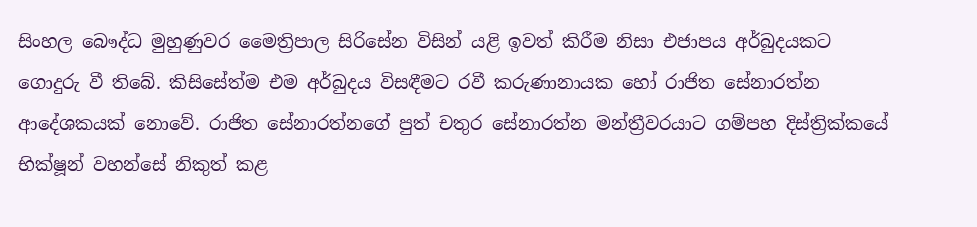සිංහල බෞද්ධ මුහුණුවර මෛත්‍රිපාල සිරිසේන විසින් යළි ඉවත් කිරීම නිසා එජාපය අර්බුදයකට ගොදුරු වී තිබේ. කිසිසේත්ම එම අර්බුදය විසඳීමට රවී කරුණානායක හෝ රාජිත සේනාරත්න ආදේශකයක් නොවේ. රාජිත සේනාරත්නගේ පුත් චතුර සේනාරත්න මන්ත්‍රීවරයාට ගම්පහ දිස්ත්‍රික්කයේ භික්ෂූන් වහන්සේ නිකුත් කළ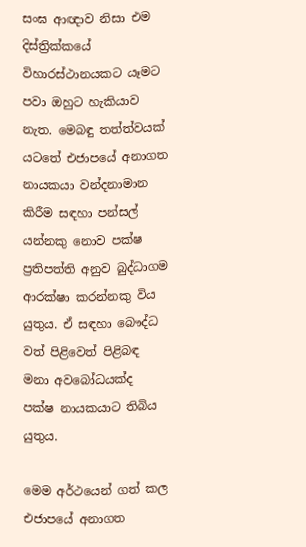සංඝ ආඥාව නිසා එම දිස්ත්‍රික්කයේ විහාරස්ථානයකට යෑමට පවා ඔහුට හැකියාව නැත. මෙබඳු තත්ත්වයක් යටතේ එජාපයේ අනාගත නායකයා වන්දනාමාන කිරීම සඳහා පන්සල් යන්නකු නොව පක්ෂ ප්‍රතිපත්ති අනුව බුද්ධාගම ආරක්ෂා කරන්නකු විය යුතුය. ඒ සඳහා බෞද්ධ වත් පිළිවෙත් පිළිබඳ මනා අවබෝධයක්ද පක්ෂ නායකයාට තිබිය යුතුය.

මෙම අර්ථයෙන් ගත් කල එජාපයේ අනාගත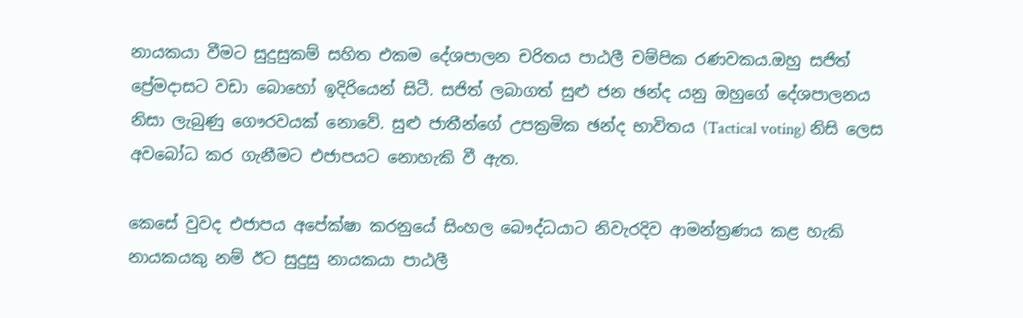නායකයා වීමට සුදුසුකම් සහිත එකම දේශපාලන චරිතය පාඨලී චම්පික රණවකය.ඔහු සජිත් ප්‍රේමදාසට වඩා බොහෝ ඉදිරියෙන් සිටී. සජිත් ලබාගත් සුළු ජන ඡන්ද යනු ඔහුගේ දේශපාලනය නිසා ලැබුණු ගෞරවයක් නොවේ. සුළු ජාතීන්ගේ උපක්‍රමික ඡන්ද භාවිතය (Tactical voting) නිසි ලෙස අවබෝධ කර ගැනීමට එජාපයට නොහැකි වී ඇත.

කෙසේ වුවද එජාපය අපේක්ෂා කරනුයේ සිංහල බෞද්ධයාට නිවැරදිව ආමන්ත්‍රණය කළ හැකි නායකයකු නම් ඊට සුදුසු නායකයා පාඨලී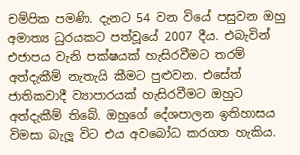චම්පික පමණි. දැනට 54 වන වියේ පසුවන ඔහු අමාත්‍ය ධුරයකට පත්වූයේ 2007 දීය. එබැවින් එජාපය වැනි පක්ෂයක් හැසිරවීමට තරම් අත්දැකීම් නැතැයි කීමට පුළුවන. එසේත් ජාතිකවාදී ව්‍යාපාරයක් හැසිරවීමට ඔහුට අත්දැකීම් තිබේ. ඔහුගේ දේශපාලන ඉතිහාසය විමසා බැලූ විට එය අවබෝධ කරගත හැකිය.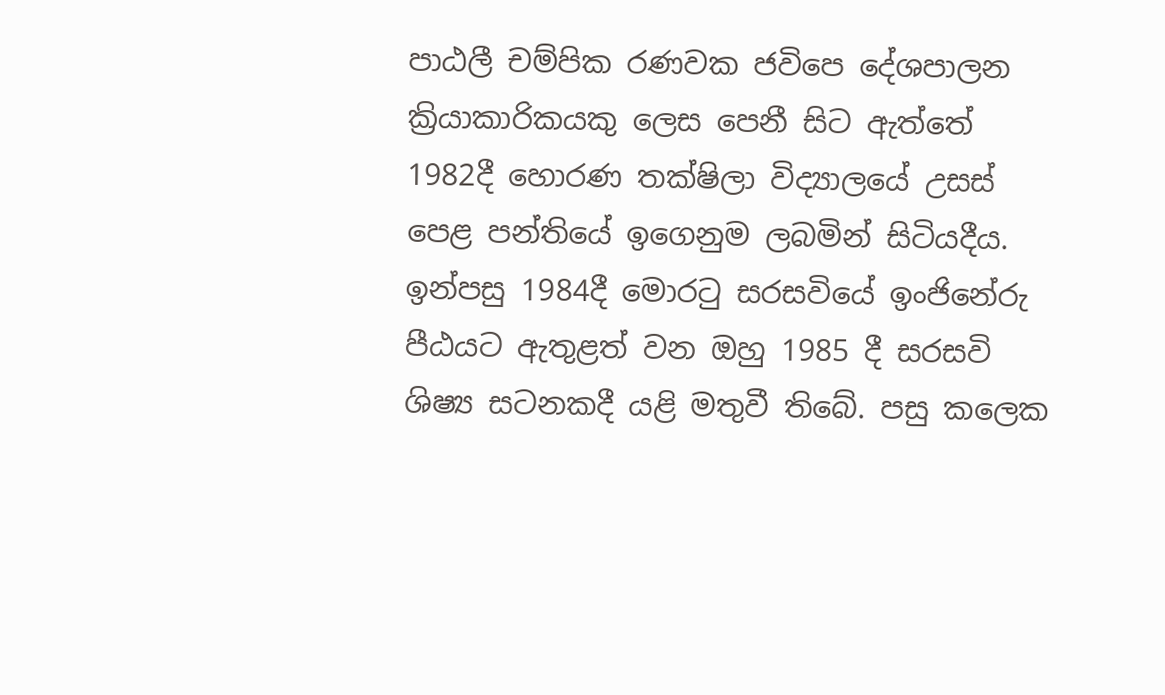පාඨලී චම්පික රණවක ජවිපෙ දේශපාලන ක්‍රියාකාරිකයකු ලෙස පෙනී සිට ඇත්තේ 1982දී හොරණ තක්ෂිලා විද්‍යාලයේ උසස් පෙළ පන්තියේ ඉගෙනුම ලබමින් සිටියදීය. ඉන්පසු 1984දී මොරටු සරසවියේ ඉංජිනේරු පීඨයට ඇතුළත් වන ඔහු 1985 දී සරසවි ශිෂ්‍ය සටනකදී යළි මතුවී තිබේ. පසු කලෙක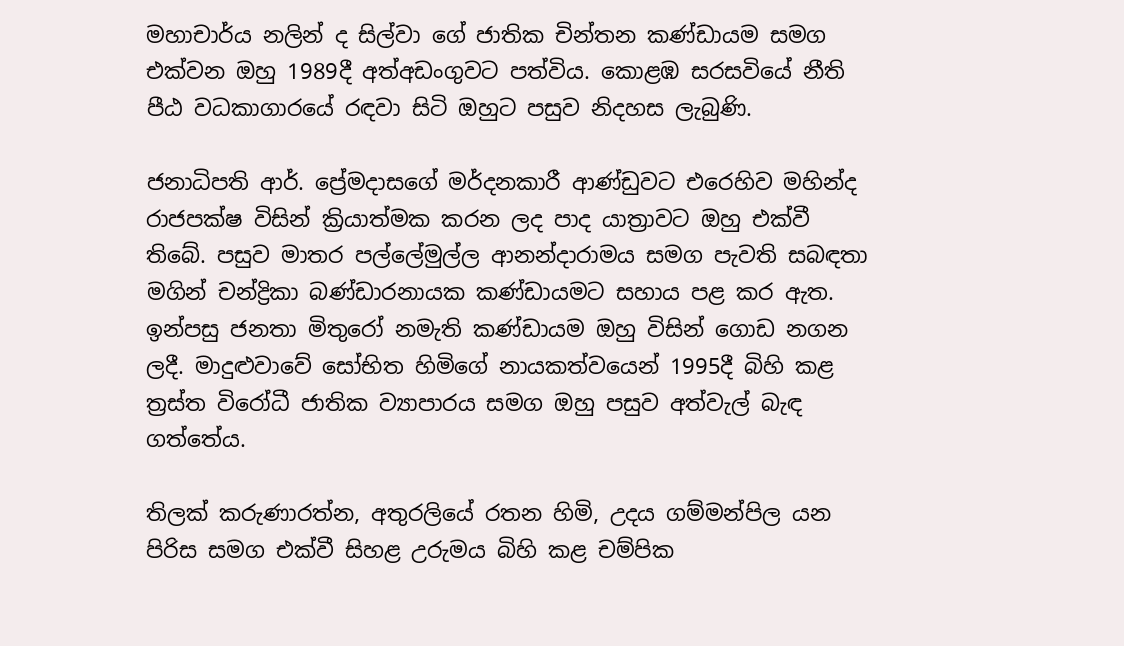මහාචාර්ය නලින් ද සිල්වා ගේ ජාතික චින්තන කණ්ඩායම සමග එක්වන ඔහු 1989දී අත්අඩංගුවට පත්විය. කොළඹ සරසවියේ නීති පීඨ වධකාගාරයේ රඳවා සිටි ඔහුට පසුව නිදහස ලැබුණි.

ජනාධිපති ආර්. ප්‍රේමදාසගේ මර්දනකාරී ආණ්ඩුවට එරෙහිව මහින්ද රාජපක්ෂ විසින් ක්‍රියාත්මක කරන ලද පාද යාත්‍රාවට ඔහු එක්වී තිබේ. පසුව මාතර පල්ලේමුල්ල ආනන්දාරාමය සමග පැවති සබඳතා මගින් චන්ද්‍රිකා බණ්ඩාරනායක කණ්ඩායමට සහාය පළ කර ඇත. ඉන්පසු ජනතා මිතුරෝ නමැති කණ්ඩායම ඔහු විසින් ගොඩ නගන ලදී. මාදුළුවාවේ සෝභිත හිමිගේ නායකත්වයෙන් 1995දී බිහි කළ ත්‍රස්ත විරෝධී ජාතික ව්‍යාපාරය සමග ඔහු පසුව අත්වැල් බැඳ ගත්තේය.

තිලක් කරුණාරත්න, අතුරලියේ රතන හිමි, උදය ගම්මන්පිල යන පිරිස සමග එක්වී සිහළ උරුමය බිහි කළ චම්පික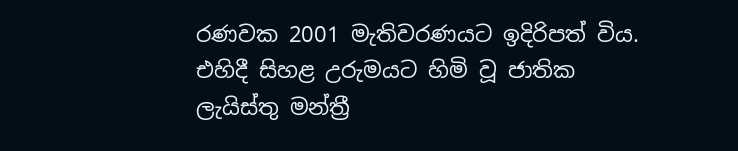රණවක 2001 මැතිවරණයට ඉදිරිපත් විය. එහිදී සිහළ උරුමයට හිමි වූ ජාතික ලැයිස්තු මන්ත්‍රී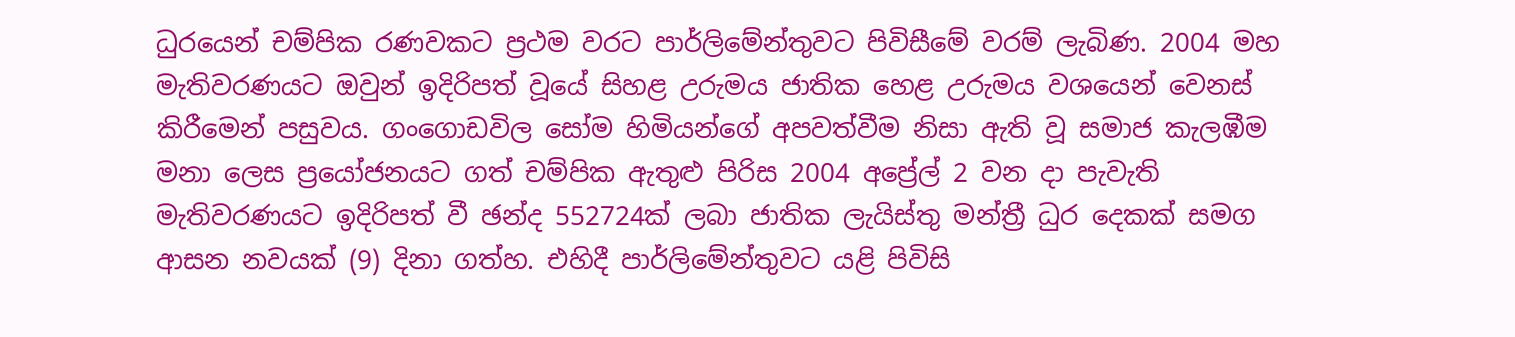ධුරයෙන් චම්පික රණවකට ප්‍රථම වරට පාර්ලිමේන්තුවට පිවිසීමේ වරම් ලැබිණ. 2004 මහ මැතිවරණයට ඔවුන් ඉදිරිපත් වූයේ සිහළ උරුමය ජාතික හෙළ උරුමය වශයෙන් වෙනස් කිරීමෙන් පසුවය. ගංගොඩවිල සෝම හිමියන්ගේ අපවත්වීම නිසා ඇති වූ සමාජ කැලඹීම මනා ලෙස ප්‍රයෝජනයට ගත් චම්පික ඇතුළු පිරිස 2004 අප්‍රේල් 2 වන දා පැවැති මැතිවරණයට ඉදිරිපත් වී ඡන්ද 552724ක් ලබා ජාතික ලැයිස්තු මන්ත්‍රී ධුර දෙකක් සමග ආසන නවයක් (9) දිනා ගත්හ. එහිදී පාර්ලිමේන්තුවට යළි පිවිසි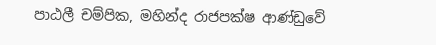පාඨලී චම්පික, මහින්ද රාජපක්ෂ ආණ්ඩුවේ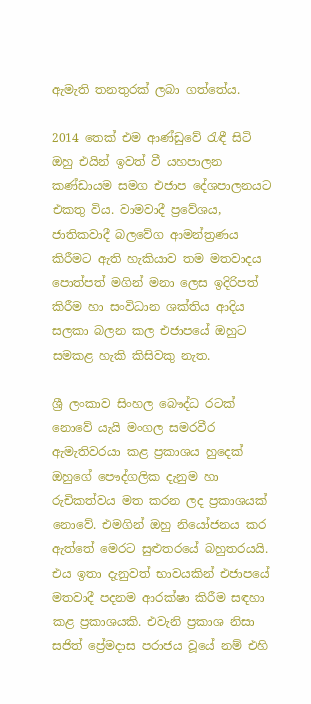ඇමැති තනතුරක් ලබා ගත්තේය.

2014 තෙක් එම ආණ්ඩුවේ රැඳී සිටි ඔහු එයින් ඉවත් වී යහපාලන කණ්ඩායම සමග එජාප දේශපාලනයට එකතු විය. වාමවාදී ප්‍රවේශය, ජාතිකවාදී බලවේග ආමන්ත්‍රණය කිරීමට ඇති හැකියාව තම මතවාදය පොත්පත් මගින් මනා ලෙස ඉදිරිපත් කිරීම හා සංවිධාන ශක්තිය ආදිය සලකා බලන කල එජාපයේ ඔහුට සමකළ හැකි කිසිවකු නැත.

ශ්‍රී ලංකාව සිංහල බෞද්ධ රටක් නොවේ යැයි මංගල සමරවීර ඇමැතිවරයා කළ ප්‍රකාශය හුදෙක් ඔහුගේ පෞද්ගලික දැනුම හා රුචිකත්වය මත කරන ලද ප්‍රකාශයක් නොවේ. එමගින් ඔහු නියෝජනය කර ඇත්තේ මෙරට සුළුතරයේ බහුතරයයි. එය ඉතා දැනුවත් භාවයකින් එජාපයේ මතවාදී පදනම ආරක්ෂා කිරීම සඳහා කළ ප්‍රකාශයකි. එවැනි ප්‍රකාශ නිසා සජිත් ප්‍රේමදාස පරාජය වූයේ නම් එහි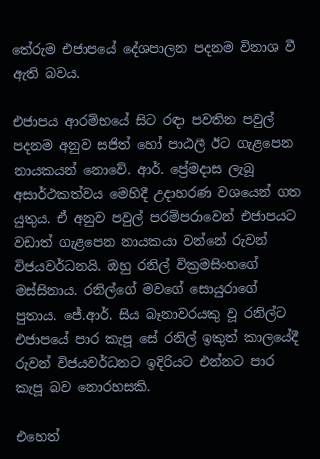තේරුම එජාපයේ දේශපාලන පදනම විනාශ වී ඇති බවය.

එජාපය ආරම්භයේ සිට රඳා පවතින පවුල් පදනම අනුව සජිත් හෝ පාඨලී ඊට ගැළපෙන නායකයන් නොවේ. ආර්. ප්‍රේමදාස ලැබූ අසාර්ථකත්වය මෙහිදී උදාහරණ වශයෙන් ගත යුතුය. ඒ අනුව පවුල් පරම්පරාවෙන් එජාපයට වඩාත් ගැළපෙන නායකයා වන්නේ රුවන් විජයවර්ධනයි. ඔහු රනිල් වික්‍රමසිංහගේ මස්සිනාය. රනිල්ගේ මවගේ සොයුරාගේ පුතාය. ජේ.ආර්. සිය බෑනාවරයකු වූ රනිල්ට එජාපයේ පාර කැපූ සේ රනිල් ඉකුත් කාලයේදී රුවන් විජයවර්ධනට ඉදිරියට එන්නට පාර කැපූ බව නොරහසකි.

එහෙත්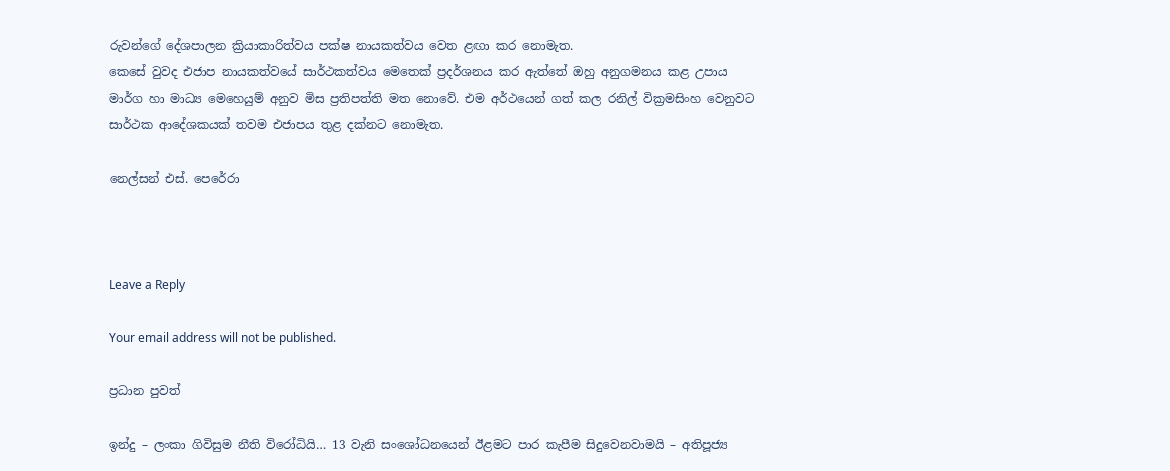රුවන්ගේ දේශපාලන ක්‍රියාකාරිත්වය පක්ෂ නායකත්වය වෙත ළඟා කර නොමැත.
කෙසේ වුවද එජාප නායකත්වයේ සාර්ථකත්වය මෙතෙක් ප්‍රදර්ශනය කර ඇත්තේ ඔහු අනුගමනය කළ උපාය මාර්ග හා මාධ්‍ය මෙහෙයුම් අනුව මිස ප්‍රතිපත්ති මත නොවේ. එම අර්ථයෙන් ගත් කල රනිල් වික්‍රමසිංහ වෙනුවට සාර්ථක ආදේශකයක් තවම එජාපය තුළ දක්නට නොමැත.

නෙල්සන් එස්. පෙරේරා



Leave a Reply

Your email address will not be published.

ප්‍රධාන පුවත්

ඉන්දු – ලංකා ගිවිසුම නීති විරෝධියි… 13 වැනි සංශෝධනයෙන් ඊළමට පාර කැපීම සිදුවෙනවාමයි – අතිපූජ්‍ය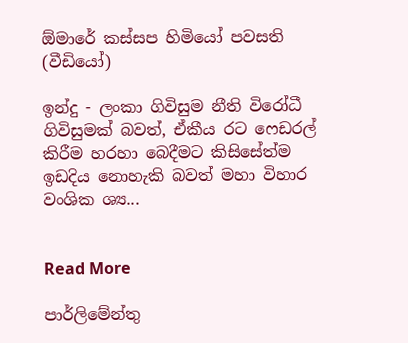ඕමාරේ කස්සප හිමියෝ පවසති (වීඩියෝ)

ඉන්දු - ලංකා ගිවිසුම නීති විරෝධී ගිවිසුමක් බවත්, ඒකීය රට ෆෙඩරල් කිරීම හරහා බෙදීමට කිසිසේත්ම ඉඩදිය නොහැකි බවත් මහා විහාර වංශික ශ්‍ය...


Read More

පාර්ලිමේන්තු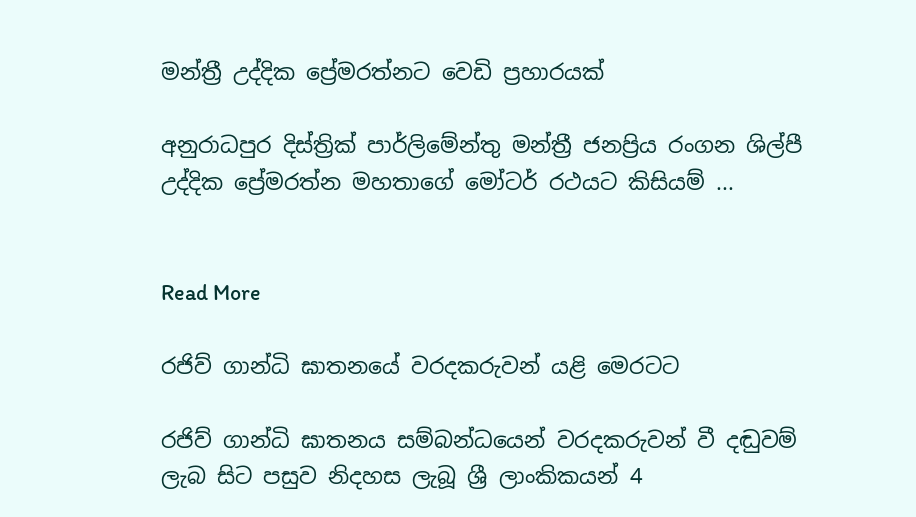මන්ත්‍රී උද්දික ප්‍රේමරත්නට වෙඩි ප්‍රහාරයක්

අනුරාධපුර දිස්ත්‍රික් පාර්ලිමේන්තු මන්ත්‍රී ජනප්‍රිය රංගන ශිල්පී උද්දික ප්‍රේමරත්න මහතාගේ මෝටර් රථයට කිසියම් ...


Read More

රජිව් ගාන්ධි ඝාතනයේ වරදකරුවන් යළි මෙරටට

රජිව් ගාන්ධි ඝාතනය සම්බන්ධයෙන් වරදකරුවන් වී දඬුවම් ලැබ සිට පසුව නිදහස ලැබූ ශ්‍රී ලාංකිකයන් 4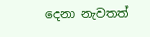දෙනා නැවතත්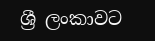ශ්‍රී ලංකාවට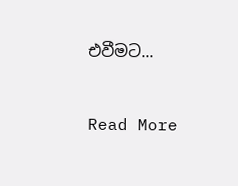එවීමට...


Read More